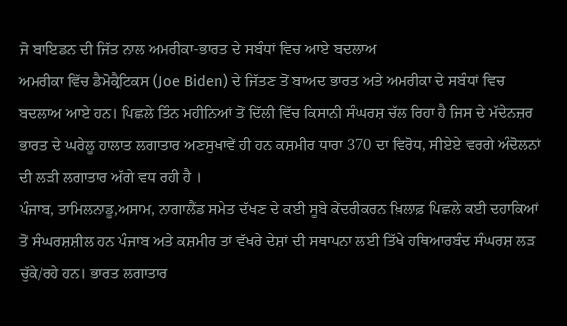ਜੋ ਬਾਇਡਨ ਦੀ ਜਿੱਤ ਨਾਲ ਅਮਰੀਕਾ-ਭਾਰਤ ਦੇ ਸਬੰਧਾਂ ਵਿਚ ਆਏ ਬਦਲਾਅ
ਅਮਰੀਕਾ ਵਿੱਚ ਡੈਮੋਕ੍ਰੈਟਿਕਸ (Joe Biden) ਦੇ ਜਿੱਤਣ ਤੋਂ ਬਾਅਦ ਭਾਰਤ ਅਤੇ ਅਮਰੀਕਾ ਦੇ ਸਬੰਧਾਂ ਵਿਚ ਬਦਲਾਅ ਆਏ ਹਨ। ਪਿਛਲੇ ਤਿੰਨ ਮਹੀਨਿਆਂ ਤੋਂ ਦਿੱਲੀ ਵਿੱਚ ਕਿਸਾਨੀ ਸੰਘਰਸ਼ ਚੱਲ ਰਿਹਾ ਹੈ ਜਿਸ ਦੇ ਮੱਦੇਨਜ਼ਰ ਭਾਰਤ ਦੇ ਘਰੇਲੂ ਹਾਲਾਤ ਲਗਾਤਾਰ ਅਣਸੁਖਾਵੇਂ ਹੀ ਹਨ ਕਸ਼ਮੀਰ ਧਾਰਾ 370 ਦਾ ਵਿਰੋਧ, ਸੀਏਏ ਵਰਗੇ ਅੰਦੋਲਨਾਂ ਦੀ ਲੜੀ ਲਗਾਤਾਰ ਅੱਗੇ ਵਧ ਰਹੀ ਹੈ ।
ਪੰਜਾਬ, ਤਾਮਿਲਨਾਡੂ,ਅਸਾਮ, ਨਾਗਾਲੈਂਡ ਸਮੇਤ ਦੱਖਣ ਦੇ ਕਈ ਸੂਬੇ ਕੇਂਦਰੀਕਰਨ ਖ਼ਿਲਾਫ਼ ਪਿਛਲੇ ਕਈ ਦਹਾਕਿਆਂ ਤੋਂ ਸੰਘਰਸ਼ਸ਼ੀਲ ਹਨ ਪੰਜਾਬ ਅਤੇ ਕਸ਼ਮੀਰ ਤਾਂ ਵੱਖਰੇ ਦੇਸ਼ਾਂ ਦੀ ਸਥਾਪਨਾ ਲਈ ਤਿੱਖੇ ਹਥਿਆਰਬੰਦ ਸੰਘਰਸ਼ ਲੜ ਚੁੱਕੇ/ਰਹੇ ਹਨ। ਭਾਰਤ ਲਗਾਤਾਰ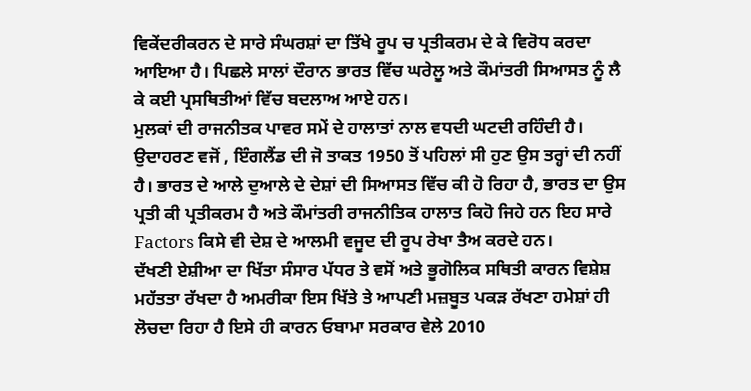ਵਿਕੇਂਦਰੀਕਰਨ ਦੇ ਸਾਰੇ ਸੰਘਰਸ਼ਾਂ ਦਾ ਤਿੱਖੇ ਰੂਪ ਚ ਪ੍ਰਤੀਕਰਮ ਦੇ ਕੇ ਵਿਰੋਧ ਕਰਦਾ ਆਇਆ ਹੈ। ਪਿਛਲੇ ਸਾਲਾਂ ਦੌਰਾਨ ਭਾਰਤ ਵਿੱਚ ਘਰੇਲੂ ਅਤੇ ਕੌਮਾਂਤਰੀ ਸਿਆਸਤ ਨੂੰ ਲੈ ਕੇ ਕਈ ਪ੍ਰਸਥਿਤੀਆਂ ਵਿੱਚ ਬਦਲਾਅ ਆਏ ਹਨ।
ਮੁਲਕਾਂ ਦੀ ਰਾਜਨੀਤਕ ਪਾਵਰ ਸਮੇਂ ਦੇ ਹਾਲਾਤਾਂ ਨਾਲ ਵਧਦੀ ਘਟਦੀ ਰਹਿੰਦੀ ਹੈ। ਉਦਾਹਰਣ ਵਜੋਂ , ਇੰਗਲੈਂਡ ਦੀ ਜੋ ਤਾਕਤ 1950 ਤੋਂ ਪਹਿਲਾਂ ਸੀ ਹੁਣ ਉਸ ਤਰ੍ਹਾਂ ਦੀ ਨਹੀਂ ਹੈ। ਭਾਰਤ ਦੇ ਆਲੇ ਦੁਆਲੇ ਦੇ ਦੇਸ਼ਾਂ ਦੀ ਸਿਆਸਤ ਵਿੱਚ ਕੀ ਹੋ ਰਿਹਾ ਹੈ, ਭਾਰਤ ਦਾ ਉਸ ਪ੍ਰਤੀ ਕੀ ਪ੍ਰਤੀਕਰਮ ਹੈ ਅਤੇ ਕੌਮਾਂਤਰੀ ਰਾਜਨੀਤਿਕ ਹਾਲਾਤ ਕਿਹੋ ਜਿਹੇ ਹਨ ਇਹ ਸਾਰੇ Factors ਕਿਸੇ ਵੀ ਦੇਸ਼ ਦੇ ਆਲਮੀ ਵਜੂਦ ਦੀ ਰੂਪ ਰੇਖਾ ਤੈਅ ਕਰਦੇ ਹਨ।
ਦੱਖਣੀ ਏਸ਼ੀਆ ਦਾ ਖਿੱਤਾ ਸੰਸਾਰ ਪੱਧਰ ਤੇ ਵਸੋਂ ਅਤੇ ਭੂਗੋਲਿਕ ਸਥਿਤੀ ਕਾਰਨ ਵਿਸ਼ੇਸ਼ ਮਹੱਤਤਾ ਰੱਖਦਾ ਹੈ ਅਮਰੀਕਾ ਇਸ ਖਿੱਤੇ ਤੇ ਆਪਣੀ ਮਜ਼ਬੂਤ ਪਕੜ ਰੱਖਣਾ ਹਮੇਸ਼ਾਂ ਹੀ ਲੋਚਦਾ ਰਿਹਾ ਹੈ ਇਸੇ ਹੀ ਕਾਰਨ ਓਬਾਮਾ ਸਰਕਾਰ ਵੇਲੇ 2010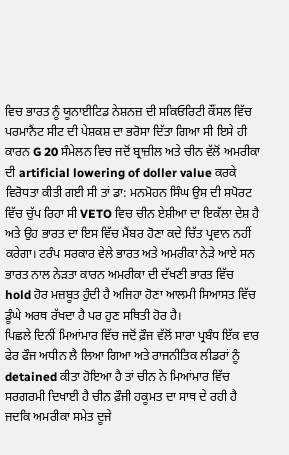ਵਿਚ ਭਾਰਤ ਨੂੰ ਯੂਨਾਈਟਿਡ ਨੇਸ਼ਨਜ਼ ਦੀ ਸਕਿਓਰਿਟੀ ਕੌਂਸਲ ਵਿੱਚ ਪਰਮਾਨੈਂਟ ਸੀਟ ਦੀ ਪੇਸ਼ਕਸ਼ ਦਾ ਭਰੋਸਾ ਦਿੱਤਾ ਗਿਆ ਸੀ ਇਸੇ ਹੀ ਕਾਰਨ G 20 ਸੰਮੇਲਨ ਵਿਚ ਜਦੋਂ ਬ੍ਰਾਜ਼ੀਲ ਅਤੇ ਚੀਨ ਵੱਲੋਂ ਅਮਰੀਕਾ ਦੀ artificial lowering of doller value ਕਰਕੇ ਵਿਰੋਧਤਾ ਕੀਤੀ ਗਈ ਸੀ ਤਾਂ ਡਾ: ਮਨਮੋਹਨ ਸਿੰਘ ਉਸ ਦੀ ਸਪੋਰਟ ਵਿੱਚ ਚੁੱਪ ਰਿਹਾ ਸੀ VETO ਵਿਚ ਚੀਨ ਏਸ਼ੀਆ ਦਾ ਇਕੱਲਾ ਦੇਸ਼ ਹੈ ਅਤੇ ਉਹ ਭਾਰਤ ਦਾ ਇਸ ਵਿੱਚ ਮੈਂਬਰ ਹੋਣਾ ਕਦੇ ਚਿੱਤ ਪ੍ਰਵਾਨ ਨਹੀਂ ਕਰੇਗਾ। ਟਰੰਪ ਸਰਕਾਰ ਵੇਲੇ ਭਾਰਤ ਅਤੇ ਅਮਰੀਕਾ ਨੇੜੇ ਆਏ ਸਨ ਭਾਰਤ ਨਾਲ ਨੇੜਤਾ ਕਾਰਨ ਅਮਰੀਕਾ ਦੀ ਦੱਖਣੀ ਭਾਰਤ ਵਿੱਚ hold ਹੋਰ ਮਜ਼ਬੂਤ ਹੁੰਦੀ ਹੈ ਅਜਿਹਾ ਹੋਣਾ ਆਲਮੀ ਸਿਆਸਤ ਵਿੱਚ ਡੂੰਘੇ ਅਰਥ ਰੱਖਦਾ ਹੈ ਪਰ ਹੁਣ ਸਥਿਤੀ ਹੋਰ ਹੈ।
ਪਿਛਲੇ ਦਿਨੀਂ ਮਿਆਂਮਾਰ ਵਿੱਚ ਜਦੋਂ ਫ਼ੌਜ ਵੱਲੋਂ ਸਾਰਾ ਪ੍ਰਬੰਧ ਇੱਕ ਵਾਰ ਫੇਰ ਫੌਜ ਅਧੀਨ ਲੈ ਲਿਆ ਗਿਆ ਅਤੇ ਰਾਜਨੀਤਿਕ ਲੀਡਰਾਂ ਨੂੰ detained ਕੀਤਾ ਹੋਇਆ ਹੈ ਤਾਂ ਚੀਨ ਨੇ ਮਿਆਂਮਾਰ ਵਿੱਚ ਸਰਗਰਮੀ ਦਿਖਾਈ ਹੈ ਚੀਨ ਫ਼ੌਜੀ ਹਕੂਮਤ ਦਾ ਸਾਥ ਦੇ ਰਹੀ ਹੈ ਜਦਕਿ ਅਮਰੀਕਾ ਸਮੇਤ ਦੂਜੇ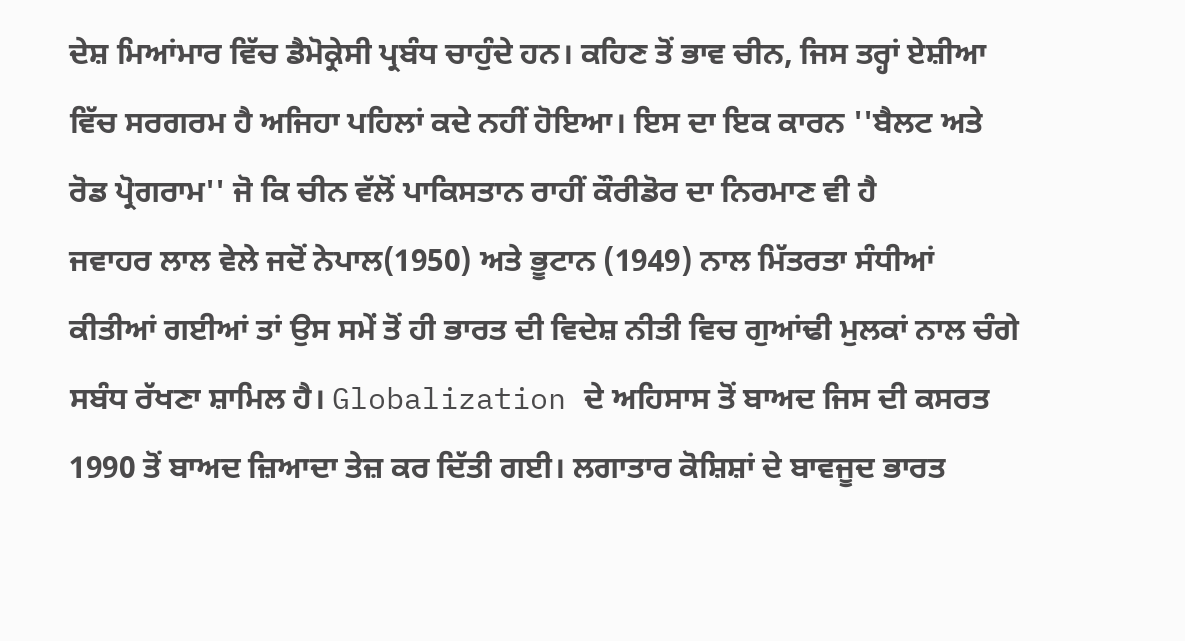ਦੇਸ਼ ਮਿਆਂਮਾਰ ਵਿੱਚ ਡੈਮੋਕ੍ਰੇਸੀ ਪ੍ਰਬੰਧ ਚਾਹੁੰਦੇ ਹਨ। ਕਹਿਣ ਤੋਂ ਭਾਵ ਚੀਨ, ਜਿਸ ਤਰ੍ਹਾਂ ਏਸ਼ੀਆ ਵਿੱਚ ਸਰਗਰਮ ਹੈ ਅਜਿਹਾ ਪਹਿਲਾਂ ਕਦੇ ਨਹੀਂ ਹੋਇਆ। ਇਸ ਦਾ ਇਕ ਕਾਰਨ ''ਬੈਲਟ ਅਤੇ ਰੋਡ ਪ੍ਰੋਗਰਾਮ'' ਜੋ ਕਿ ਚੀਨ ਵੱਲੋਂ ਪਾਕਿਸਤਾਨ ਰਾਹੀਂ ਕੌਰੀਡੋਰ ਦਾ ਨਿਰਮਾਣ ਵੀ ਹੈ
ਜਵਾਹਰ ਲਾਲ ਵੇਲੇ ਜਦੋਂ ਨੇਪਾਲ(1950) ਅਤੇ ਭੂਟਾਨ (1949) ਨਾਲ ਮਿੱਤਰਤਾ ਸੰਧੀਆਂ ਕੀਤੀਆਂ ਗਈਆਂ ਤਾਂ ਉਸ ਸਮੇਂ ਤੋਂ ਹੀ ਭਾਰਤ ਦੀ ਵਿਦੇਸ਼ ਨੀਤੀ ਵਿਚ ਗੁਆਂਢੀ ਮੁਲਕਾਂ ਨਾਲ ਚੰਗੇ ਸਬੰਧ ਰੱਖਣਾ ਸ਼ਾਮਿਲ ਹੈ। Globalization ਦੇ ਅਹਿਸਾਸ ਤੋਂ ਬਾਅਦ ਜਿਸ ਦੀ ਕਸਰਤ 1990 ਤੋਂ ਬਾਅਦ ਜ਼ਿਆਦਾ ਤੇਜ਼ ਕਰ ਦਿੱਤੀ ਗਈ। ਲਗਾਤਾਰ ਕੋਸ਼ਿਸ਼ਾਂ ਦੇ ਬਾਵਜੂਦ ਭਾਰਤ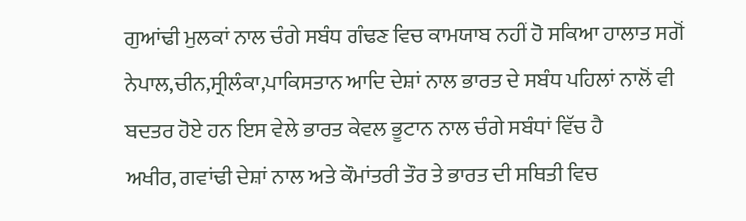ਗੁਆਂਢੀ ਮੁਲਕਾਂ ਨਾਲ ਚੰਗੇ ਸਬੰਧ ਗੰਢਣ ਵਿਚ ਕਾਮਯਾਬ ਨਹੀਂ ਹੋ ਸਕਿਆ ਹਾਲਾਤ ਸਗੋਂ ਨੇਪਾਲ,ਚੀਨ,ਸ੍ਰੀਲੰਕਾ,ਪਾਕਿਸਤਾਨ ਆਦਿ ਦੇਸ਼ਾਂ ਨਾਲ ਭਾਰਤ ਦੇ ਸਬੰਧ ਪਹਿਲਾਂ ਨਾਲੋਂ ਵੀ ਬਦਤਰ ਹੋਏ ਹਨ ਇਸ ਵੇਲੇ ਭਾਰਤ ਕੇਵਲ ਭੂਟਾਨ ਨਾਲ ਚੰਗੇ ਸਬੰਧਾਂ ਵਿੱਚ ਹੈ
ਅਖੀਰ, ਗਵਾਂਢੀ ਦੇਸ਼ਾਂ ਨਾਲ ਅਤੇ ਕੌਮਾਂਤਰੀ ਤੌਰ ਤੇ ਭਾਰਤ ਦੀ ਸਥਿਤੀ ਵਿਚ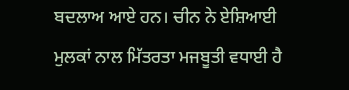ਬਦਲਾਅ ਆਏ ਹਨ। ਚੀਨ ਨੇ ਏਸ਼ਿਆਈ ਮੁਲਕਾਂ ਨਾਲ ਮਿੱਤਰਤਾ ਮਜਬੂਤੀ ਵਧਾਈ ਹੈ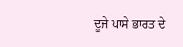ਦੂਜੇ ਪਾਸੇ ਭਾਰਤ ਦੇ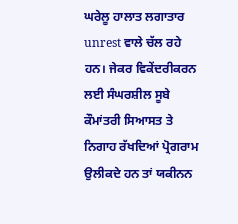ਘਰੇਲੂ ਹਾਲਾਤ ਲਗਾਤਾਰ unrest ਵਾਲੇ ਚੱਲ ਰਹੇ ਹਨ। ਜੇਕਰ ਵਿਕੇਂਦਰੀਕਰਨ ਲਈ ਸੰਘਰਸ਼ੀਲ ਸੂਬੇ ਕੌਮਾਂਤਰੀ ਸਿਆਸਤ ਤੇ ਨਿਗਾਹ ਰੱਖਦਿਆਂ ਪ੍ਰੋਗਰਾਮ ਉਲੀਕਦੇ ਹਨ ਤਾਂ ਯਕੀਨਨ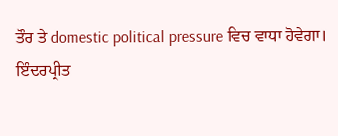ਤੌਰ ਤੇ domestic political pressure ਵਿਚ ਵਾਧਾ ਹੋਵੇਗਾ।
ਇੰਦਰਪ੍ਰੀਤ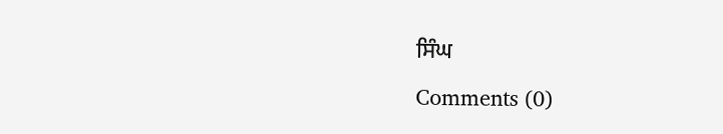ਸਿੰਘ
Comments (0)